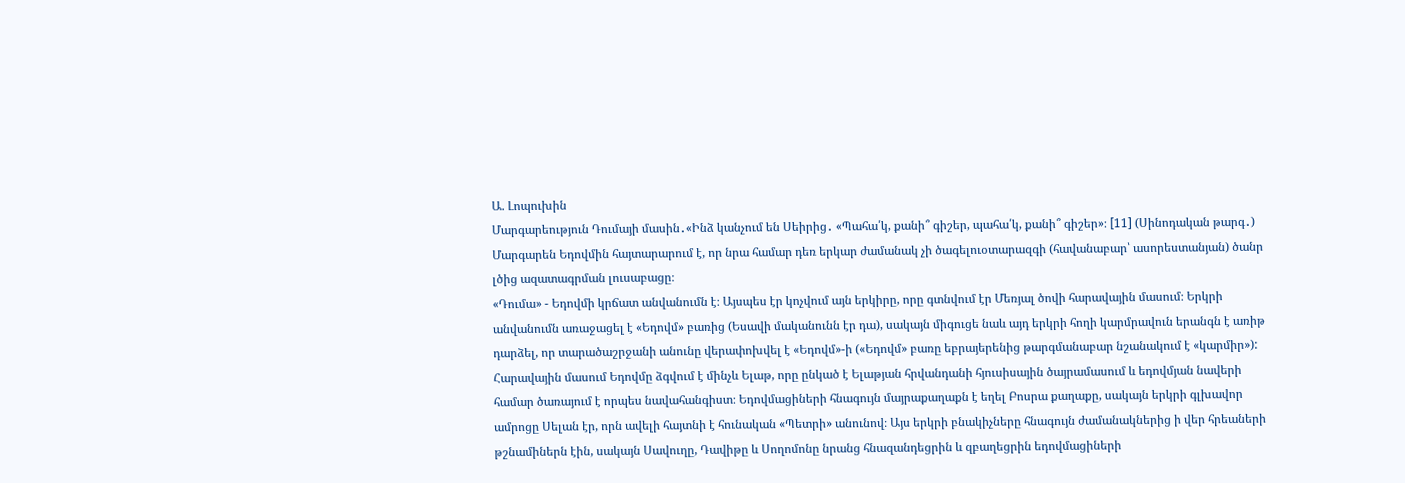Ա. Լոպուխին
Մարգարեություն Դումայի մասին․«Ինձ կանչում են Սեիրից․ «Պահա՛կ, քանի՞ գիշեր, պահա՛կ, քանի՞ գիշեր»։ [11] (Սինոդական թարգ․)
Մարգարեն Եդովմին հայտարարում է, որ նրա համար դեռ երկար ժամանակ չի ծագելուօտարազգի (հավանաբար՝ ասորեստանյան) ծանր լծից ազատագրման լուսաբացը։
«Դումա» - Եդովմի կրճատ անվանումն է։ Այսպես էր կոչվում այն երկիրը, որը գտնվում էր Մեռյալ ծովի հարավային մասում։ Երկրի անվանումն առաջացել է «Եդովմ» բառից (Եսավի մականունն էր դա), սակայն միգուցե նաև այդ երկրի հողի կարմրավուն երանգն է առիթ դարձել, որ տարածաշրջանի անունը վերափոխվել է «Եդովմ»-ի («Եդովմ» բառը եբրայերենից թարգմանաբար նշանակում է «կարմիր»): Հարավային մասում Եդովմը ձգվում է մինչև Ելաթ, որը ընկած է Ելաթյան հրվանդանի հյուսիսային ծայրամասում և եդովմյան նավերի համար ծառայում է որպես նավահանգիստ։ Եդովմացիների հնագույն մայրաքաղաքն է եղել Բոսրա քաղաքը, սակայն երկրի գլխավոր ամրոցը Սելան էր, որն ավելի հայտնի է հունական «Պետրի» անունով։ Այս երկրի բնակիչները հնագույն ժամանակներից ի վեր հրեաների թշնամիներն էին, սակայն Սավուղը, Դավիթը և Սողոմոնը նրանց հնազանդեցրին և զբաղեցրին եդովմացիների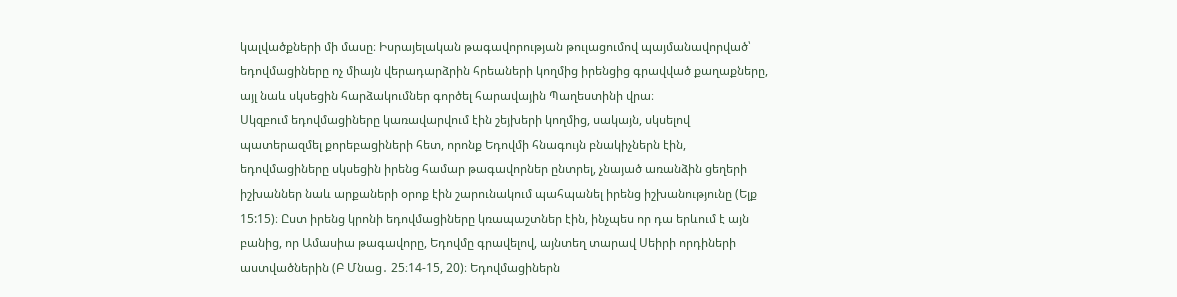կալվածքների մի մասը։ Իսրայելական թագավորության թուլացումով պայմանավորված՝ եդովմացիները ոչ միայն վերադարձրին հրեաների կողմից իրենցից գրավված քաղաքները, այլ նաև սկսեցին հարձակումներ գործել հարավային Պաղեստինի վրա։
Սկզբում եդովմացիները կառավարվում էին շեյխերի կողմից, սակայն, սկսելով պատերազմել քորեբացիների հետ, որոնք Եդովմի հնագույն բնակիչներն էին, եդովմացիները սկսեցին իրենց համար թագավորներ ընտրել, չնայած առանձին ցեղերի իշխաններ նաև արքաների օրոք էին շարունակում պահպանել իրենց իշխանությունը (Ելք 15:15)։ Ըստ իրենց կրոնի եդովմացիները կռապաշտներ էին, ինչպես որ դա երևում է այն բանից, որ Ամասիա թագավորը, Եդովմը գրավելով, այնտեղ տարավ Սեիրի որդիների աստվածներին (Բ Մնաց․ 25։14-15, 20)։ Եդովմացիներն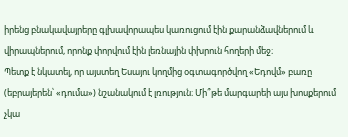իրենց բնակավայրերը գլխավորապես կառուցում էին քարանձավներում և վիրապներում, որոնք փորվում էին լեռնային փխրուն հողերի մեջ։
Պետք է նկատել, որ այստեղ Եսայու կողմից օգտագործվող «Եդովմ» բառը (եբրայերեն՝ «դումա») նշանակում է լռություն։ Մի՞թե մարգարեի այս խոսքերում չկա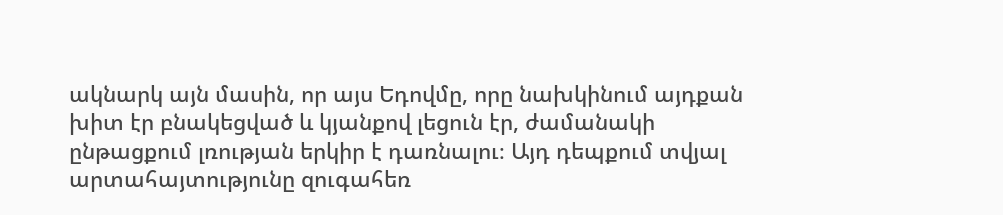ակնարկ այն մասին, որ այս Եդովմը, որը նախկինում այդքան խիտ էր բնակեցված և կյանքով լեցուն էր, ժամանակի ընթացքում լռության երկիր է դառնալու։ Այդ դեպքում տվյալ արտահայտությունը զուգահեռ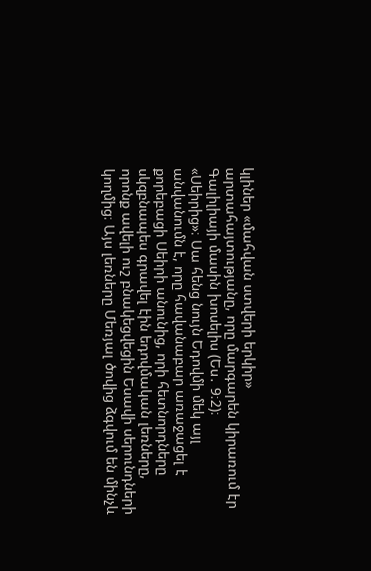կլիներ «մահվան ստվերի երկիր» արտահայտությանը, որը մարգարեն կիրառում էր Գալիլիայի մասին խոսելիս (Ես․ 9։2)։
«Սեիրից»։ Սա հենց նույն Եդովմի մեկ այլ անվանումն է, որը հավանաբար առաջացել է քորեբացի Սեիրի անունից, որի հետնորդները սկզբնապես գրավել էին եդովմական լեռները, որոնք ավելի ուշ բնակեցվեցին Եսավի սերունդների կողմից։ Այս լեռները Մեռյալ ծովից ձգվում են մինչև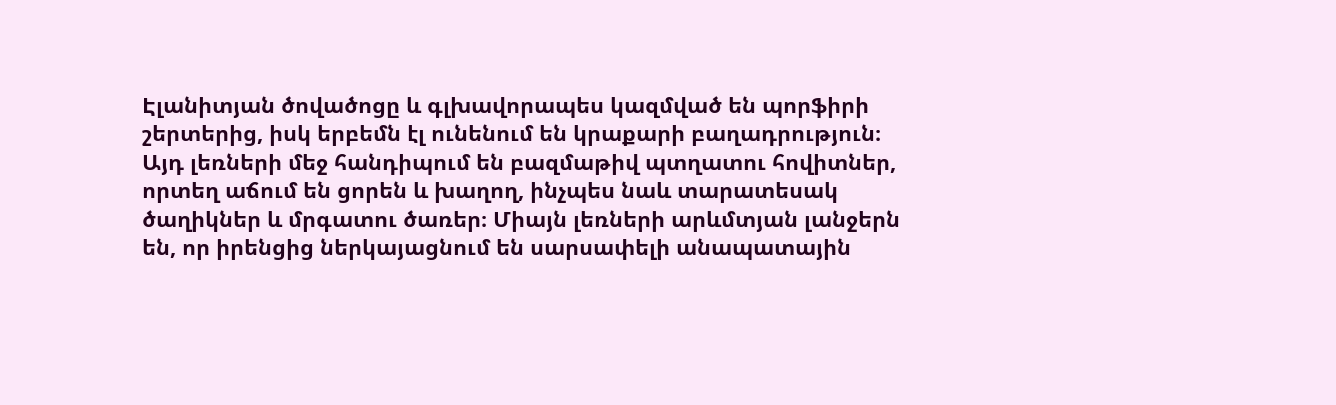Էլանիտյան ծովածոցը և գլխավորապես կազմված են պորֆիրի շերտերից, իսկ երբեմն էլ ունենում են կրաքարի բաղադրություն։ Այդ լեռների մեջ հանդիպում են բազմաթիվ պտղատու հովիտներ, որտեղ աճում են ցորեն և խաղող, ինչպես նաև տարատեսակ ծաղիկներ և մրգատու ծառեր։ Միայն լեռների արևմտյան լանջերն են, որ իրենցից ներկայացնում են սարսափելի անապատային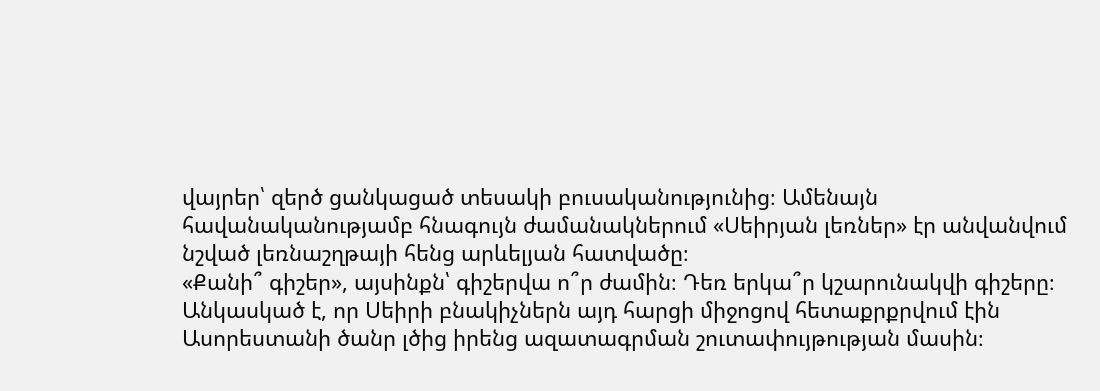վայրեր՝ զերծ ցանկացած տեսակի բուսականությունից։ Ամենայն հավանականությամբ հնագույն ժամանակներում «Սեիրյան լեռներ» էր անվանվում նշված լեռնաշղթայի հենց արևելյան հատվածը։
«Քանի՞ գիշեր», այսինքն՝ գիշերվա ո՞ր ժամին։ Դեռ երկա՞ր կշարունակվի գիշերը։ Անկասկած է, որ Սեիրի բնակիչներն այդ հարցի միջոցով հետաքրքրվում էին Ասորեստանի ծանր լծից իրենց ազատագրման շուտափույթության մասին։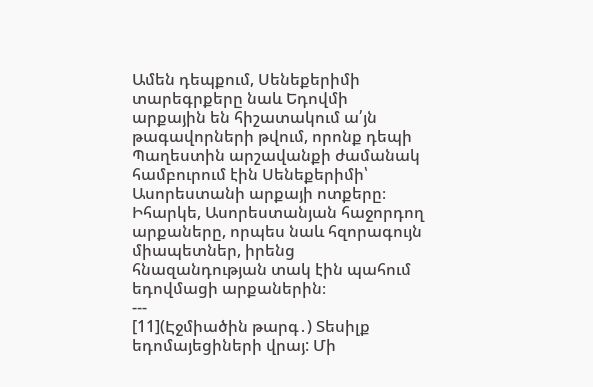Ամեն դեպքում, Սենեքերիմի տարեգրքերը նաև Եդովմի արքային են հիշատակում ա՛յն թագավորների թվում, որոնք դեպի Պաղեստին արշավանքի ժամանակ համբուրում էին Սենեքերիմի՝ Ասորեստանի արքայի ոտքերը։ Իհարկե, Ասորեստանյան հաջորդող արքաները, որպես նաև հզորագույն միապետներ, իրենց հնազանդության տակ էին պահում եդովմացի արքաներին։
---
[11](Էջմիածին թարգ․) Տեսիլք եդոմայեցիների վրայ: Մի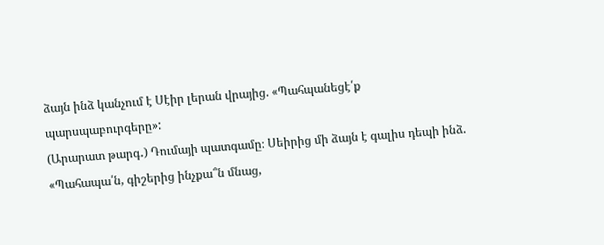ձայն ինձ կանչում է Սէիր լերան վրայից. «Պահպանեցէ՛ք պարսպաբուրգերը»:
(Արարատ թարգ․) Դումայի պատգամը։ Սեիրից մի ձայն է գալիս դեպի ինձ. «Պահապա՛ն, գիշերից ինչքա՞ն մնաց,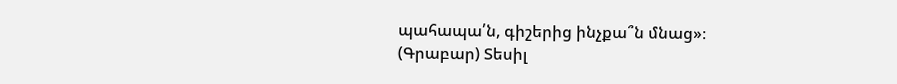պահապա՛ն, գիշերից ինչքա՞ն մնաց»։
(Գրաբար) Տեսիլ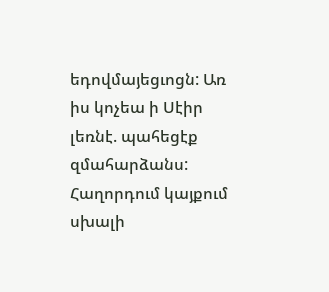եդովմայեցւոցն: Առ իս կոչեա ի Սէիր լեռնէ. պահեցէք զմահարձանս:
Հաղորդում կայքում սխալի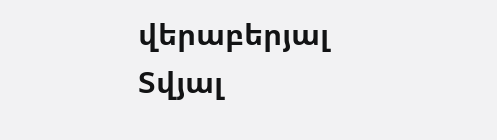վերաբերյալ
Տվյալ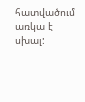հատվածում առկա է սխալ: